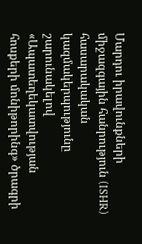Մարդու իրավունքների միջազգային հանրություն (ISHR) հասարակական կազմակերպությունը շարունակելով «Ապատեղեկատվության հոսքերի մոնիթորինգ» ծրագրի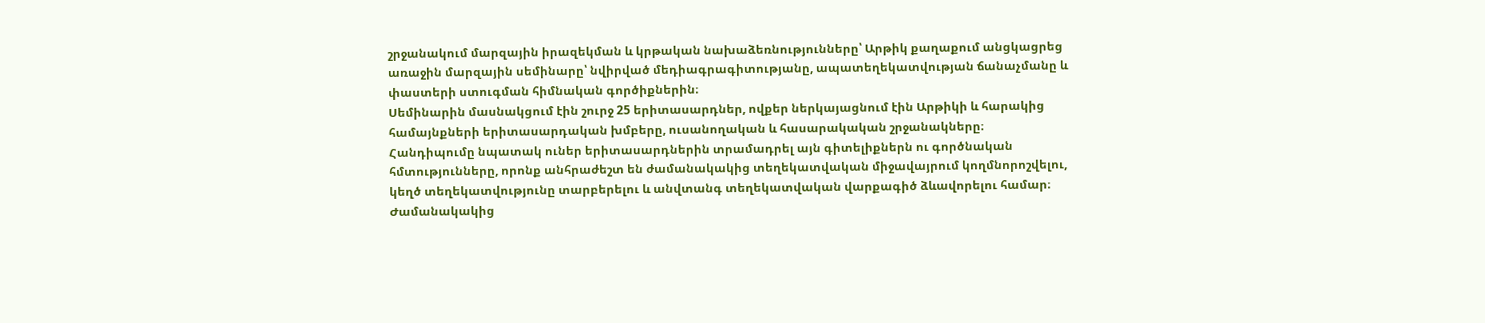շրջանակում մարզային իրազեկման և կրթական նախաձեռնությունները՝ Արթիկ քաղաքում անցկացրեց առաջին մարզային սեմինարը՝ նվիրված մեդիագրագիտությանը, ապատեղեկատվության ճանաչմանը և փաստերի ստուգման հիմնական գործիքներին։
Սեմինարին մասնակցում էին շուրջ 25 երիտասարդներ, ովքեր ներկայացնում էին Արթիկի և հարակից համայնքների երիտասարդական խմբերը, ուսանողական և հասարակական շրջանակները։
Հանդիպումը նպատակ ուներ երիտասարդներին տրամադրել այն գիտելիքներն ու գործնական հմտությունները, որոնք անհրաժեշտ են ժամանակակից տեղեկատվական միջավայրում կողմնորոշվելու, կեղծ տեղեկատվությունը տարբերելու և անվտանգ տեղեկատվական վարքագիծ ձևավորելու համար։
Ժամանակակից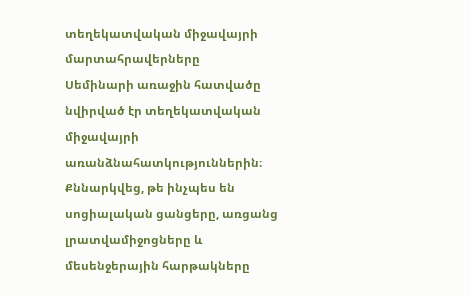տեղեկատվական միջավայրի մարտահրավերները
Սեմինարի առաջին հատվածը նվիրված էր տեղեկատվական միջավայրի առանձնահատկություններին։ Քննարկվեց, թե ինչպես են սոցիալական ցանցերը, առցանց լրատվամիջոցները և մեսենջերային հարթակները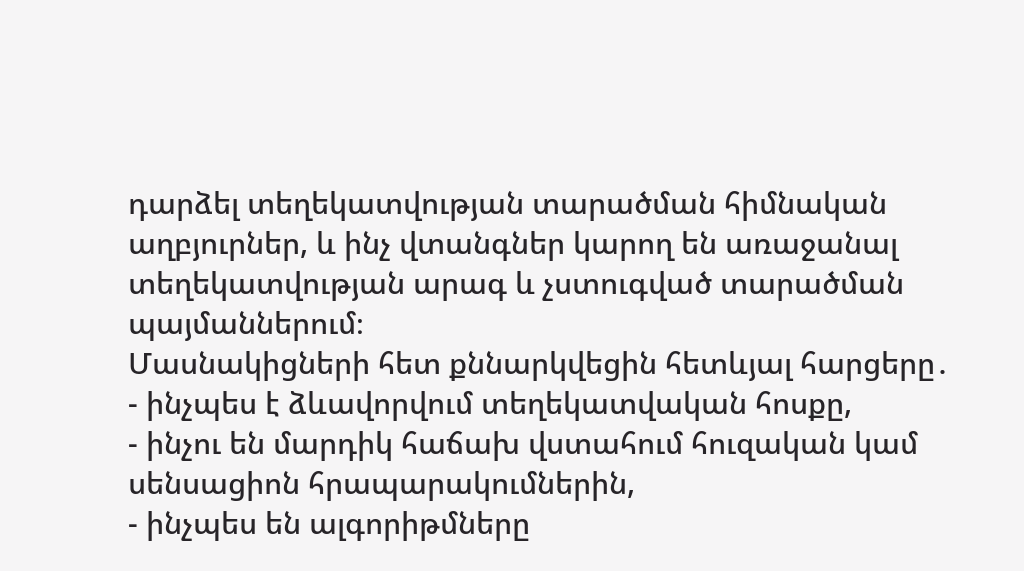դարձել տեղեկատվության տարածման հիմնական աղբյուրներ, և ինչ վտանգներ կարող են առաջանալ տեղեկատվության արագ և չստուգված տարածման պայմաններում։
Մասնակիցների հետ քննարկվեցին հետևյալ հարցերը․
- ինչպես է ձևավորվում տեղեկատվական հոսքը,
- ինչու են մարդիկ հաճախ վստահում հուզական կամ սենսացիոն հրապարակումներին,
- ինչպես են ալգորիթմները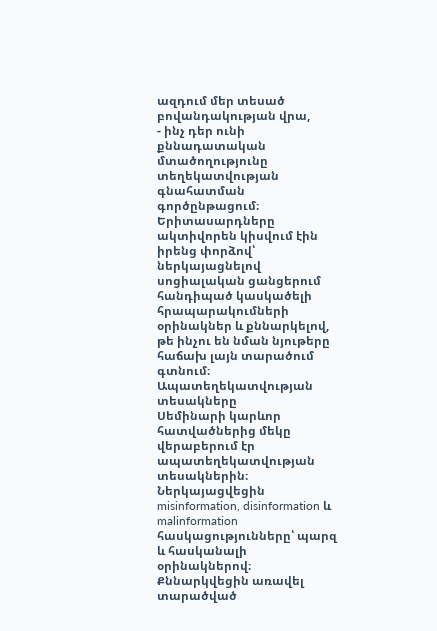ազդում մեր տեսած բովանդակության վրա,
- ինչ դեր ունի քննադատական մտածողությունը տեղեկատվության գնահատման գործընթացում։
Երիտասարդները ակտիվորեն կիսվում էին իրենց փորձով՝ ներկայացնելով սոցիալական ցանցերում հանդիպած կասկածելի հրապարակումների օրինակներ և քննարկելով, թե ինչու են նման նյութերը հաճախ լայն տարածում գտնում։
Ապատեղեկատվության տեսակները
Սեմինարի կարևոր հատվածներից մեկը վերաբերում էր ապատեղեկատվության տեսակներին։ Ներկայացվեցին misinformation, disinformation և malinformation հասկացությունները՝ պարզ և հասկանալի օրինակներով։
Քննարկվեցին առավել տարածված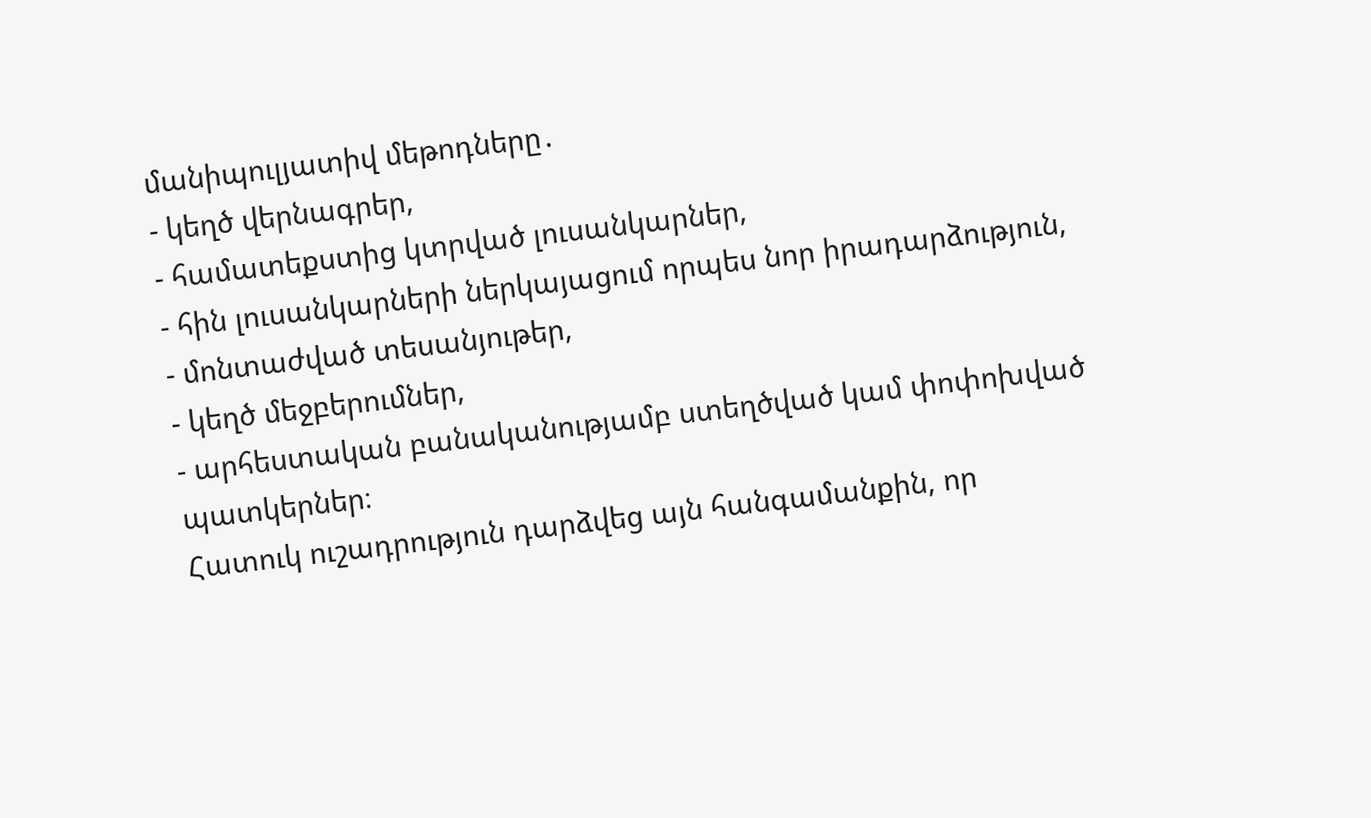մանիպուլյատիվ մեթոդները․
- կեղծ վերնագրեր,
- համատեքստից կտրված լուսանկարներ,
- հին լուսանկարների ներկայացում որպես նոր իրադարձություն,
- մոնտաժված տեսանյութեր,
- կեղծ մեջբերումներ,
- արհեստական բանականությամբ ստեղծված կամ փոփոխված պատկերներ։
Հատուկ ուշադրություն դարձվեց այն հանգամանքին, որ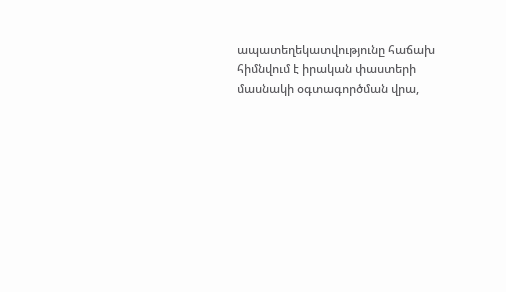ապատեղեկատվությունը հաճախ հիմնվում է իրական փաստերի մասնակի օգտագործման վրա,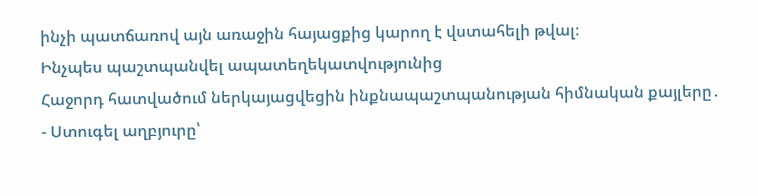ինչի պատճառով այն առաջին հայացքից կարող է վստահելի թվալ։
Ինչպես պաշտպանվել ապատեղեկատվությունից
Հաջորդ հատվածում ներկայացվեցին ինքնապաշտպանության հիմնական քայլերը․
- Ստուգել աղբյուրը՝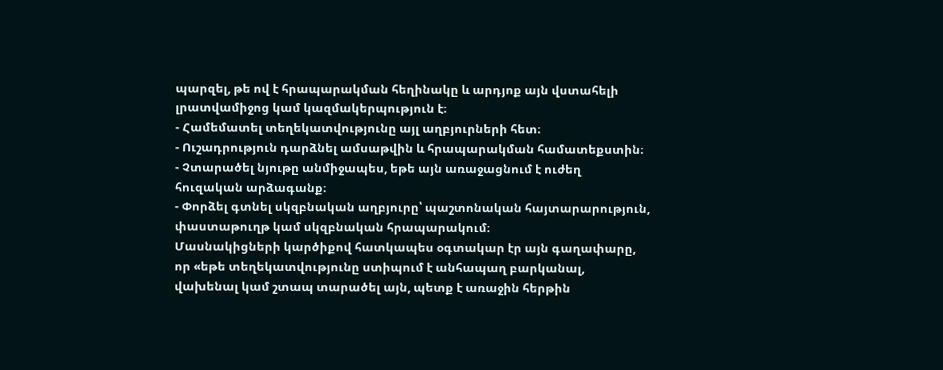պարզել, թե ով է հրապարակման հեղինակը և արդյոք այն վստահելի լրատվամիջոց կամ կազմակերպություն է։
- Համեմատել տեղեկատվությունը այլ աղբյուրների հետ։
- Ուշադրություն դարձնել ամսաթվին և հրապարակման համատեքստին։
- Չտարածել նյութը անմիջապես, եթե այն առաջացնում է ուժեղ հուզական արձագանք։
- Փորձել գտնել սկզբնական աղբյուրը՝ պաշտոնական հայտարարություն, փաստաթուղթ կամ սկզբնական հրապարակում։
Մասնակիցների կարծիքով հատկապես օգտակար էր այն գաղափարը, որ «եթե տեղեկատվությունը ստիպում է անհապաղ բարկանալ, վախենալ կամ շտապ տարածել այն, պետք է առաջին հերթին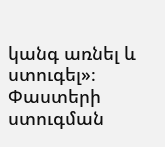կանգ առնել և ստուգել»։
Փաստերի ստուգման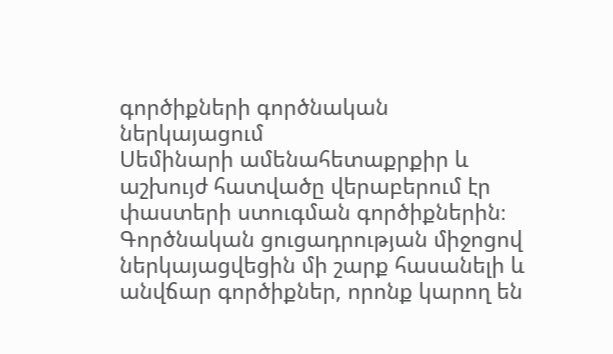գործիքների գործնական ներկայացում
Սեմինարի ամենահետաքրքիր և աշխույժ հատվածը վերաբերում էր փաստերի ստուգման գործիքներին։ Գործնական ցուցադրության միջոցով ներկայացվեցին մի շարք հասանելի և անվճար գործիքներ, որոնք կարող են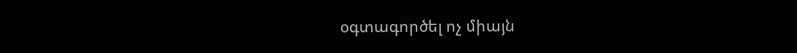օգտագործել ոչ միայն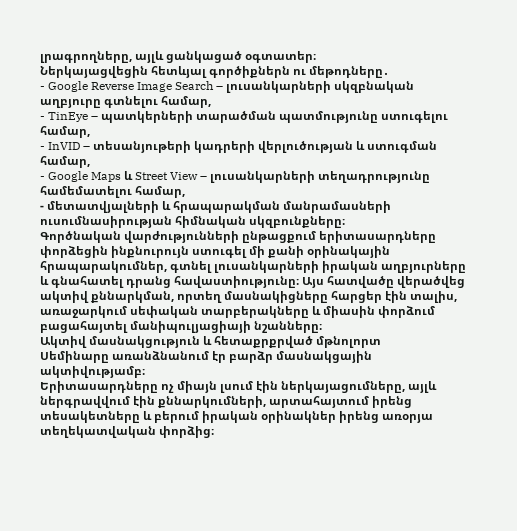լրագրողները, այլև ցանկացած օգտատեր։
Ներկայացվեցին հետևյալ գործիքներն ու մեթոդները․
- Google Reverse Image Search – լուսանկարների սկզբնական աղբյուրը գտնելու համար,
- TinEye – պատկերների տարածման պատմությունը ստուգելու համար,
- InVID – տեսանյութերի կադրերի վերլուծության և ստուգման համար,
- Google Maps և Street View – լուսանկարների տեղադրությունը համեմատելու համար,
- մետատվյալների և հրապարակման մանրամասների ուսումնասիրության հիմնական սկզբունքները։
Գործնական վարժությունների ընթացքում երիտասարդները փորձեցին ինքնուրույն ստուգել մի քանի օրինակային հրապարակումներ, գտնել լուսանկարների իրական աղբյուրները և գնահատել դրանց հավաստիությունը։ Այս հատվածը վերածվեց ակտիվ քննարկման, որտեղ մասնակիցները հարցեր էին տալիս, առաջարկում սեփական տարբերակները և միասին փորձում բացահայտել մանիպուլյացիայի նշանները։
Ակտիվ մասնակցություն և հետաքրքրված մթնոլորտ
Սեմինարը առանձնանում էր բարձր մասնակցային ակտիվությամբ։
Երիտասարդները ոչ միայն լսում էին ներկայացումները, այլև ներգրավվում էին քննարկումների, արտահայտում իրենց տեսակետները և բերում իրական օրինակներ իրենց առօրյա տեղեկատվական փորձից։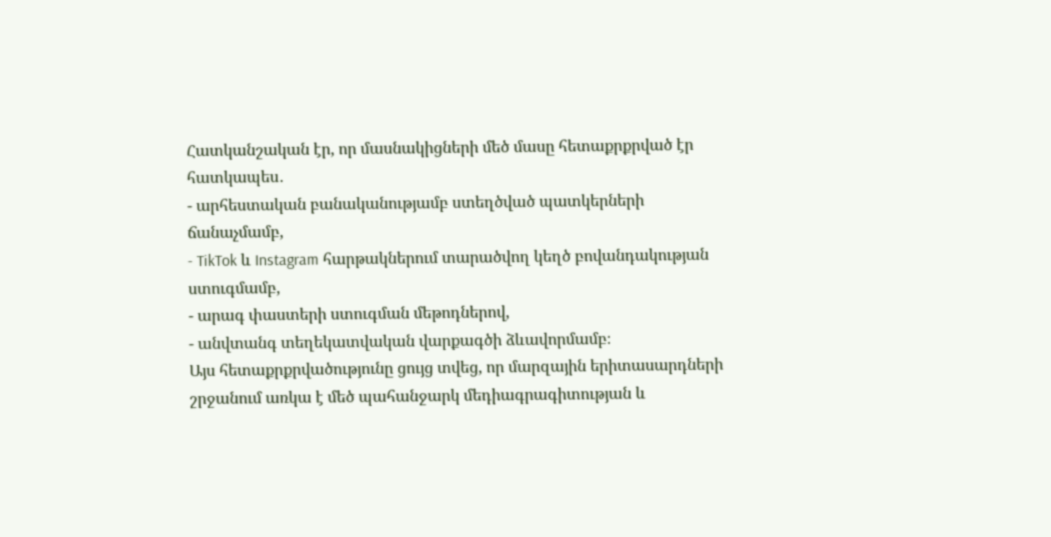Հատկանշական էր, որ մասնակիցների մեծ մասը հետաքրքրված էր հատկապես․
- արհեստական բանականությամբ ստեղծված պատկերների ճանաչմամբ,
- TikTok և Instagram հարթակներում տարածվող կեղծ բովանդակության ստուգմամբ,
- արագ փաստերի ստուգման մեթոդներով,
- անվտանգ տեղեկատվական վարքագծի ձևավորմամբ։
Այս հետաքրքրվածությունը ցույց տվեց, որ մարզային երիտասարդների շրջանում առկա է մեծ պահանջարկ մեդիագրագիտության և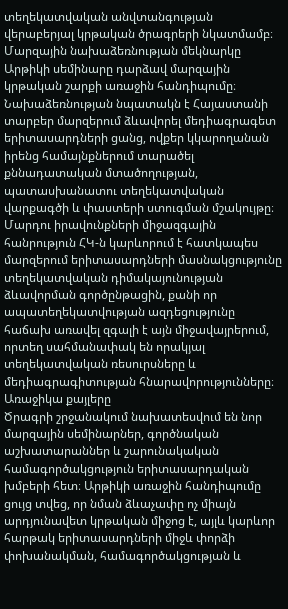տեղեկատվական անվտանգության վերաբերյալ կրթական ծրագրերի նկատմամբ։
Մարզային նախաձեռնության մեկնարկը
Արթիկի սեմինարը դարձավ մարզային կրթական շարքի առաջին հանդիպումը։ Նախաձեռնության նպատակն է Հայաստանի տարբեր մարզերում ձևավորել մեդիագրագետ երիտասարդների ցանց, ովքեր կկարողանան իրենց համայնքներում տարածել քննադատական մտածողության, պատասխանատու տեղեկատվական վարքագծի և փաստերի ստուգման մշակույթը։
Մարդու իրավունքների միջազգային հանրություն ՀԿ-ն կարևորում է հատկապես մարզերում երիտասարդների մասնակցությունը տեղեկատվական դիմակայունության ձևավորման գործընթացին, քանի որ ապատեղեկատվության ազդեցությունը հաճախ առավել զգալի է այն միջավայրերում, որտեղ սահմանափակ են որակյալ տեղեկատվական ռեսուրսները և մեդիագրագիտության հնարավորությունները։
Առաջիկա քայլերը
Ծրագրի շրջանակում նախատեսվում են նոր մարզային սեմինարներ, գործնական աշխատարաններ և շարունակական համագործակցություն երիտասարդական խմբերի հետ։ Արթիկի առաջին հանդիպումը ցույց տվեց, որ նման ձևաչափը ոչ միայն արդյունավետ կրթական միջոց է, այլև կարևոր հարթակ երիտասարդների միջև փորձի փոխանակման, համագործակցության և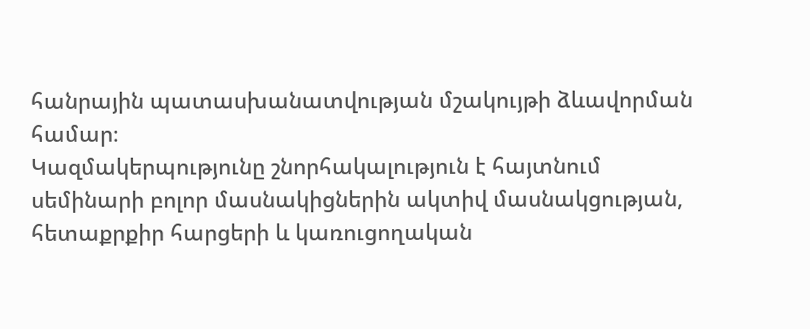հանրային պատասխանատվության մշակույթի ձևավորման համար։
Կազմակերպությունը շնորհակալություն է հայտնում սեմինարի բոլոր մասնակիցներին ակտիվ մասնակցության, հետաքրքիր հարցերի և կառուցողական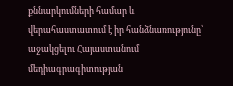քննարկումների համար և վերահաստատում է իր հանձնառությունը՝ աջակցելու Հայաստանում մեդիագրագիտության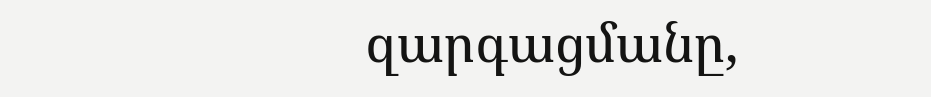զարգացմանը,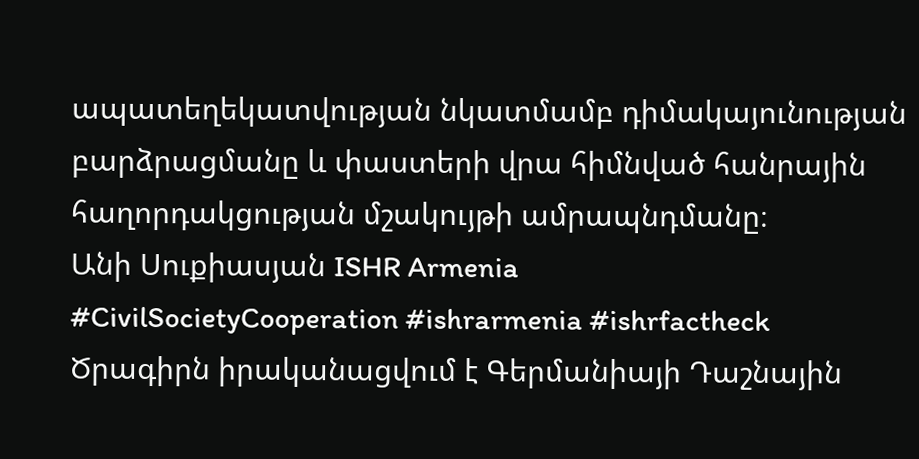ապատեղեկատվության նկատմամբ դիմակայունության բարձրացմանը և փաստերի վրա հիմնված հանրային հաղորդակցության մշակույթի ամրապնդմանը։
Անի Սուքիասյան ISHR Armenia
#CivilSocietyCooperation #ishrarmenia #ishrfactheck
Ծրագիրն իրականացվում է Գերմանիայի Դաշնային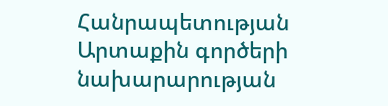Հանրապետության Արտաքին գործերի նախարարության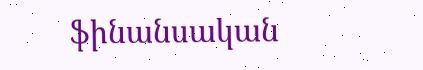ֆինանսական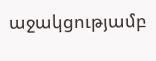աջակցությամբ